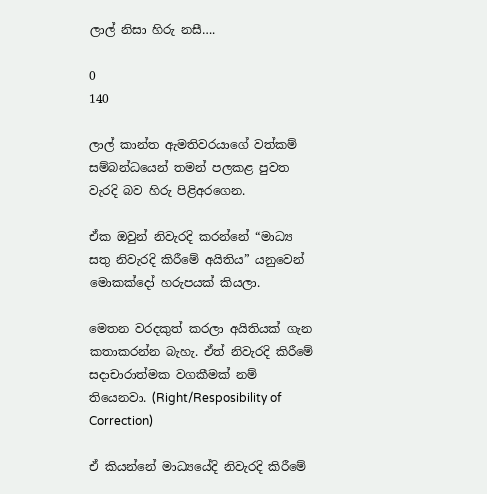ලාල් නිසා හිරු නසී….

0
140

ලාල් කාන්ත ඇමතිවරයාගේ වත්කම් සම්බන්ධයෙන් තමන් පලකළ පුවත වැරදි බව හිරු පිළිඅරගෙන.

ඒක ඔවුන් නිවැරදි කරන්නේ “මාධ්‍ය සතු නිවැරදි කිරීමේ අයිතිය” යනුවෙන් මොකක්දෝ හරුපයක් කියලා.

මෙතන වරදකුත් කරලා අයිතියක් ගැන කතාකරන්න බැහැ. ඒත් නිවැරදි කිරීමේ සදාචාරාත්මක වගකීමක් නම් තියෙනවා. (Right/Resposibility of Correction)

ඒ කියන්නේ මාධ්‍යයේදි නිවැරදි කිරීමේ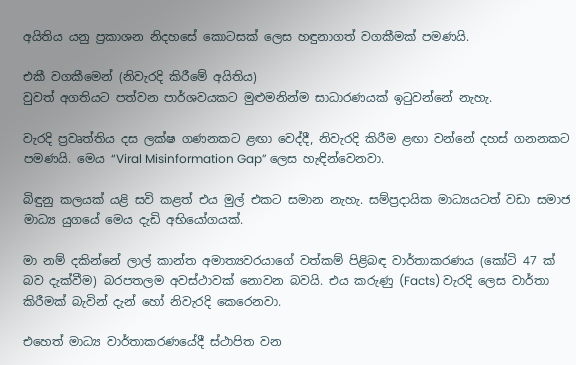අයිතිය යනු ප්‍රකාශන නිදහසේ කොටසක් ලෙස හඳුනාගත් වගකීමක් පමණයි.

එකී වගකීමෙන් (නිවැරදි කිරීමේ අයිතිය)
වුවත් අගතියට පත්වන පාර්ශවයකට මුළුමනින්ම සාධාරණයක් ඉටුවන්නේ නැහැ.

වැරදි ප්‍රවෘත්තිය දස ලක්ෂ ගණනකට ළඟා වෙද්දී, නිවැරදි කිරීම ළඟා වන්නේ දහස් ගනනකට පමණයි. මෙය “Viral Misinformation Gap” ලෙස හැඳින්වෙනවා.

බිඳුනු කලයක් යළි සවි කළත් එය මුල් එකට සමාන නැහැ. සම්ප්‍රදායික මාධ්‍යයටත් වඩා සමාජ මාධ්‍ය යුගයේ මෙය දැඩි අභියෝගයක්.

මා නම් දකින්නේ ලාල් කාන්ත අමාත්‍යවරයාගේ වත්කම් පිළිබඳ වාර්තාකරණය (කෝටි 47 ක් බව දැක්වීම) බරපතලම අවස්ථාවක් නොවන බවයි. එය කරුණු (Facts) වැරදි ලෙස වාර්තා කිරීමක් බැවින් දැන් හෝ නිවැරදි කෙරෙනවා.

එහෙත් මාධ්‍ය වාර්තාකරණයේදී ස්ථාපිත වන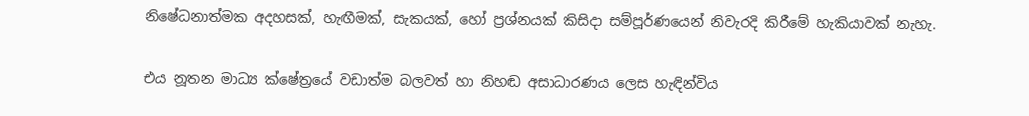නිෂේධනාත්මක අදහසක්, හැඟීමක්, සැකයක්, හෝ ප්‍රශ්නයක් කිසිදා සම්පූර්ණයෙන් නිවැරදි කිරීමේ හැකියාවක් නැහැ.

එය නූතන මාධ්‍ය ක්ෂේත්‍රයේ වඩාත්ම බලවත් හා නිහඬ අසාධාරණය ලෙස හැඳින්විය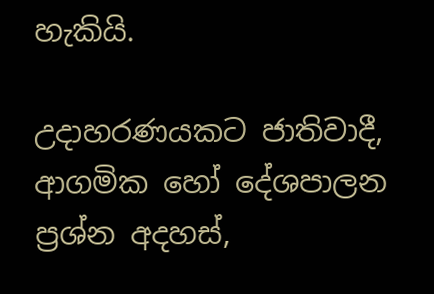හැකියි.

උදාහරණයකට ජාතිවාදී, ආගමික හෝ දේශපාලන ප්‍රශ්න අදහස්,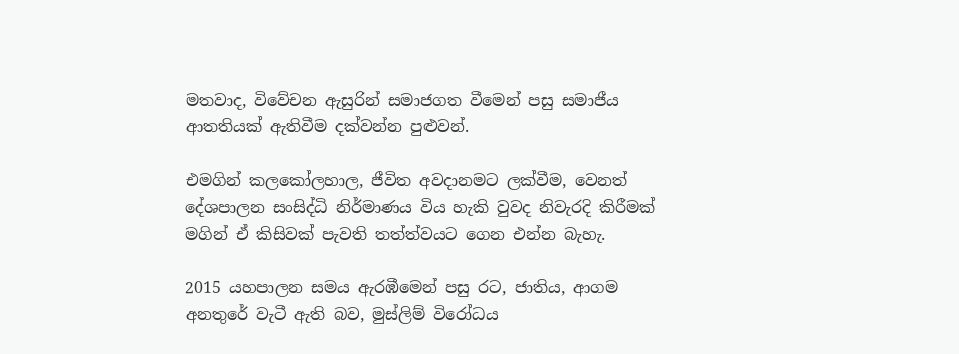මතවාද, විවේචන ඇසුරින් සමාජගත වීමෙන් පසු සමාජීය ආතතියක් ඇතිවීම දක්වන්න පුළුවන්.

එමගින් කලකෝලහාල, ජීවිත අවදානමට ලක්වීම, වෙනත් දේශපාලන සංසිද්ධි නිර්මාණය විය හැකි වුවද නිවැරදි කිරීමක් මගින් ඒ කිසිවක් පැවති තත්ත්වයට ගෙන එන්න බැහැ.

2015 යහපාලන සමය ඇරඹීමෙන් පසු රට, ජාතිය, ආගම අනතුරේ වැටී ඇති බව, මුස්ලිම් විරෝධය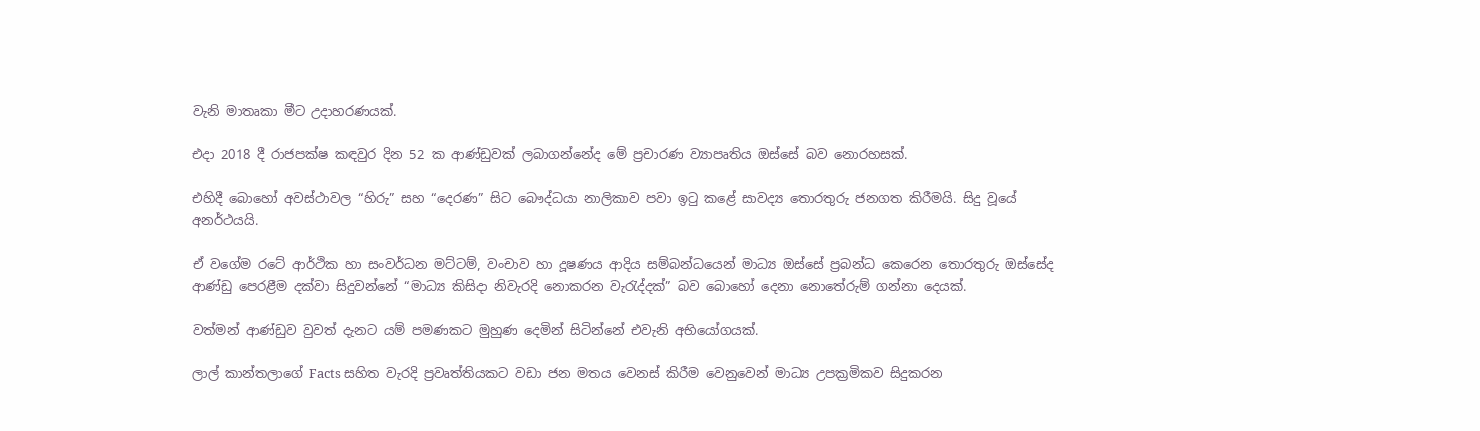වැනි මාතෘකා මීට උදාහරණයක්.

එදා 2018 දී රාජපක්ෂ කඳවුර දින 52 ක ආණ්ඩුවක් ලබාගන්නේද මේ ප්‍රචාරණ ව්‍යාපෘතිය ඔස්සේ බව නොරහසක්.

එහිදී බොහෝ අවස්ථාවල “හිරු” සහ “දෙරණ” සිට බෞද්ධයා නාලිකාව පවා ඉටු කළේ සාවද්‍ය තොරතුරු ජනගත කිරීමයි. සිදු වූයේ අනර්ථයයි.

ඒ වගේම රටේ ආර්ථික හා සංවර්ධන මට්ටම්, වංචාව හා දූෂණය ආදිය සම්බන්ධයෙන් මාධ්‍ය ඔස්සේ ප්‍රබන්ධ කෙරෙන තොරතුරු ඔස්සේද ආණ්ඩු පෙරළීම දක්වා සිදුවන්නේ “මාධ්‍ය කිසිදා නිවැරදි නොකරන වැරැද්දක්” බව බොහෝ දෙනා නොතේරුම් ගන්නා දෙයක්.

වත්මන් ආණ්ඩුව වුවත් දැනට යම් පමණකට මුහුණ දෙමින් සිටින්නේ එවැනි අභියෝගයක්.

ලාල් කාන්තලාගේ Facts සහිත වැරදි ප්‍රවෘත්තියකට වඩා ජන මතය වෙනස් කිරීම වෙනුවෙන් මාධ්‍ය උපක්‍රමිකව සිදුකරන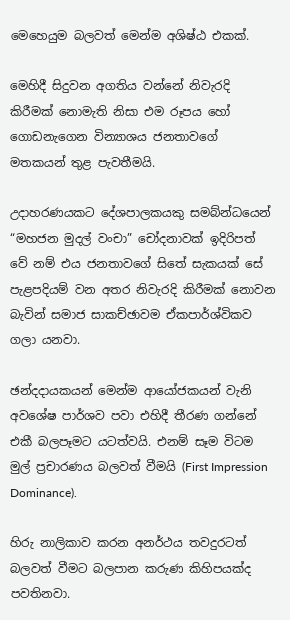මෙහෙයුම බලවත් මෙන්ම අශිෂ්ඨ එකක්.

මෙහිදී සිදුවන අගතිය වන්නේ නිවැරදි කිරීමක් නොමැති නිසා එම රූපය හෝ ගොඩනැගෙන වින්‍යාශය ජනතාවගේ මතකයන් තුළ පැවතීමයි.

උදාහරණයකට දේශපාලකයකු සමබ්න්ධයෙන් “මහජන මුදල් වංචා” චෝදනාවක් ඉදිරිපත් වේ නම් එය ජනතාවගේ සිතේ සැකයක් සේ පැළපදියම් වන අතර නිවැරදි කිරීමක් නොවන බැවින් සමාජ සාකච්ඡාවම ඒකපාර්ශ්විකව ගලා යනවා.

ඡන්දදායකයන් මෙන්ම ආයෝජකයන් වැනි අවශේෂ පාර්ශව පවා එහිදී තීරණ ගන්නේ එකී බලපෑමට යටත්වයි. එනම් සෑම විටම මුල් ප්‍රචාරණය බලවත් වීමයි (First Impression Dominance).

හිරු නාලිකාව කරන අනර්ථය තවදුරටත් බලවත් වීමට බලපාන කරුණ කිහිපයක්ද පවතිනවා.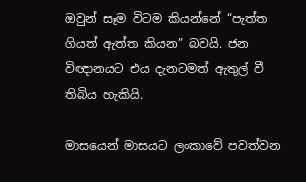ඔවුන් සෑම විටම කියන්නේ “පැත්ත ගියත් ඇත්ත කියන” බවයි. ජන විඥානයට එය දැනටමත් ඇතුල් වී තිබිය හැකියි.

මාසයෙන් මාසයට ලංකාවේ පවත්වන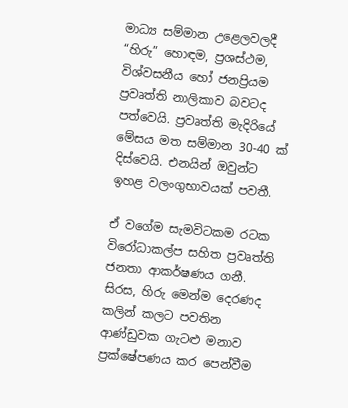මාධ්‍ය සම්මාන උළෙලවලදී “හිරු” හොඳම, ප්‍රශස්ථම, විශ්වසනීය හෝ ජනප්‍රියම ප්‍රවෘත්ති නාලිකාව බවටද පත්වෙයි. ප්‍රවෘත්ති මැදිරියේ මේසය මත සම්මාන 30-40 ක් දිස්වෙයි. එනයින් ඔවුන්ට ඉහළ වලංගුභාවයක් පවතී.

ඒ වගේම සැමවිටකම රටක විරෝධාකල්ප සහිත ප්‍රවෘත්ති ජනතා ආකර්ෂණය ගනී. සිරස, හිරු මෙන්ම දෙරණද කලින් කලට පවතින ආණ්ඩුවක ගැටළු මනාව ප්‍රක්ෂේපණය කර පෙන්වීම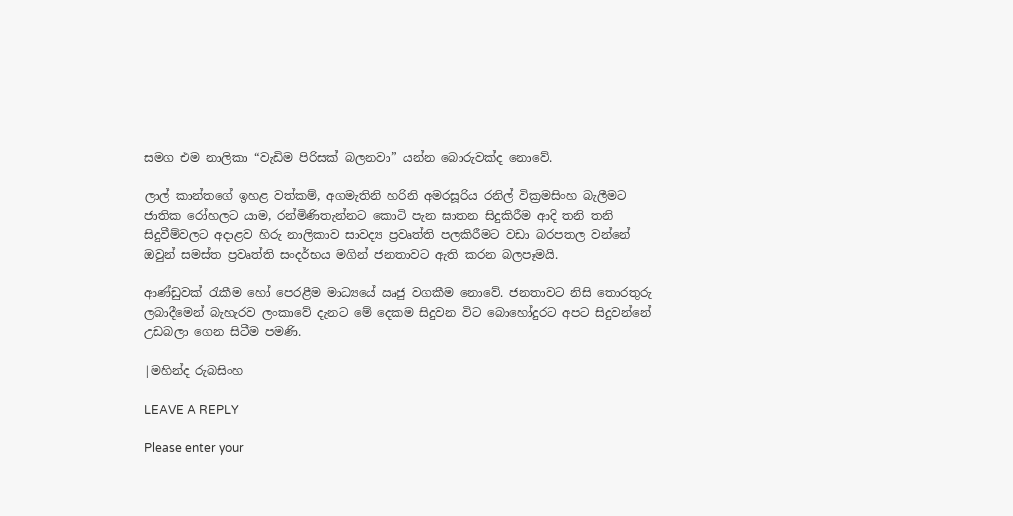සමග එම නාලිකා “වැඩිම පිරිසක් බලනවා” යන්න බොරුවක්ද නොවේ.

ලාල් කාන්තගේ ඉහළ වත්කම්, අගමැතිනි හරිනි අමරසූරිය රනිල් වික්‍රමසිංහ බැලීමට ජාතික රෝහලට යාම, රන්මිණිතැන්නට කොටි පැන ඝාතන සිදුකිරීම ආදි තනි තනි සිදුවීම්වලට අදාළව හිරු නාලිකාව සාවද්‍ය ප්‍රවෘත්ති පලකිරීමට වඩා බරපතල වන්නේ ඔවුන් සමස්ත ප්‍රවෘත්ති සංදර්භය මගින් ජනතාවට ඇති කරන බලපෑමයි.

ආණ්ඩුවක් රැකීම හෝ පෙරළීම මාධ්‍යයේ ඍජු වගකීම නොවේ. ජනතාවට නිසි තොරතුරු ලබාදීමෙන් බැහැරව ලංකාවේ දැනට මේ දෙකම සිදුවන විට බොහෝදුරට අපට සිදුවන්නේ උඩබලා ගෙන සිටීම පමණි.

|මහින්ද රුබසිංහ

LEAVE A REPLY

Please enter your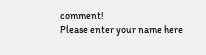comment!
Please enter your name here